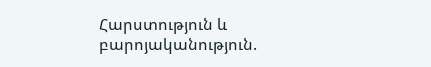Հարստություն և բարոյականություն.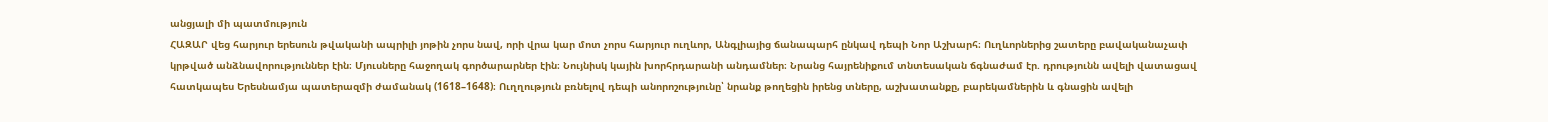անցյալի մի պատմություն
ՀԱԶԱՐ վեց հարյուր երեսուն թվականի ապրիլի յոթին չորս նավ, որի վրա կար մոտ չորս հարյուր ուղևոր, Անգլիայից ճանապարհ ընկավ դեպի Նոր Աշխարհ։ Ուղևորներից շատերը բավականաչափ կրթված անձնավորություններ էին։ Մյուսները հաջողակ գործարարներ էին։ Նույնիսկ կային խորհրդարանի անդամներ։ Նրանց հայրենիքում տնտեսական ճգնաժամ էր. դրությունն ավելի վատացավ հատկապես Երեսնամյա պատերազմի ժամանակ (1618–1648)։ Ուղղություն բռնելով դեպի անորոշությունը՝ նրանք թողեցին իրենց տները, աշխատանքը, բարեկամներին և գնացին ավելի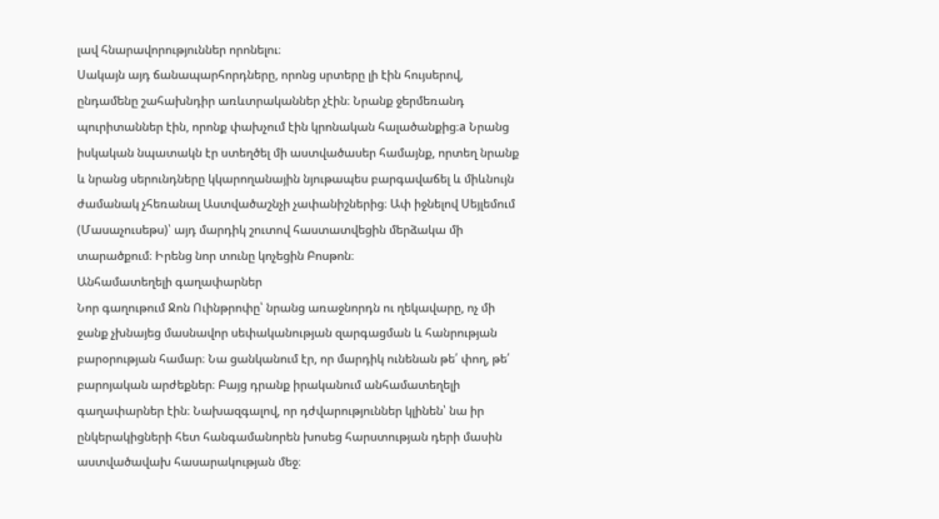լավ հնարավորություններ որոնելու։
Սակայն այդ ճանապարհորդները, որոնց սրտերը լի էին հույսերով, ընդամենը շահախնդիր առևտրականներ չէին։ Նրանք ջերմեռանդ պուրիտաններ էին, որոնք փախչում էին կրոնական հալածանքից։a Նրանց իսկական նպատակն էր ստեղծել մի աստվածասեր համայնք, որտեղ նրանք և նրանց սերունդները կկարողանային նյութապես բարգավաճել և միևնույն ժամանակ չհեռանալ Աստվածաշնչի չափանիշներից։ Ափ իջնելով Սեյլեմում (Մասաչուսեթս)՝ այդ մարդիկ շուտով հաստատվեցին մերձակա մի տարածքում։ Իրենց նոր տունը կոչեցին Բոսթոն։
Անհամատեղելի գաղափարներ
Նոր գաղութում Ջոն Ուինթրոփը՝ նրանց առաջնորդն ու ղեկավարը, ոչ մի ջանք չխնայեց մասնավոր սեփականության զարգացման և հանրության բարօրության համար։ Նա ցանկանում էր, որ մարդիկ ունենան թե՛ փող, թե՛ բարոյական արժեքներ։ Բայց դրանք իրականում անհամատեղելի գաղափարներ էին։ Նախազգալով, որ դժվարություններ կլինեն՝ նա իր ընկերակիցների հետ հանգամանորեն խոսեց հարստության դերի մասին աստվածավախ հասարակության մեջ։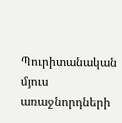Պուրիտանական մյուս առաջնորդների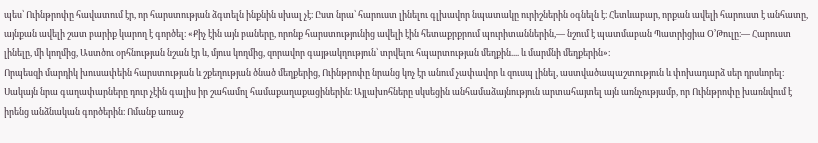պես՝ Ուինթրոփը հավատում էր, որ հարստության ձգտելն ինքնին սխալ չէ։ Ըստ նրա՝ հարուստ լինելու գլխավոր նպատակը ուրիշներին օգնելն է։ Հետևաբար, որքան ավելի հարուստ է անհատը, այնքան ավելի շատ բարիք կարող է գործել։ «Քիչ էին այն բաները, որոնք հարստությունից ավելի էին հետաքրքրում պուրիտաններին,— նշում է պատմաբան Պատրիցիա Օ’Թուլը։— Հարուստ լինելը, մի կողմից, Աստծու օրհնության նշան էր և, մյուս կողմից, զորավոր գայթակղություն՝ տրվելու հպարտության մեղքին.... և մարմնի մեղքերին»։
Որպեսզի մարդիկ խուսափեին հարստության և շքեղության ծնած մեղքերից, Ուինթրոփը նրանց կոչ էր անում չափավոր և զուսպ լինել, աստվածապաշտություն և փոխադարձ սեր դրսևորել։ Սակայն նրա գաղափարները դուր չէին գալիս իր շահամոլ համաքաղաքացիներին։ Այլախոհները սկսեցին անհամաձայնություն արտահայտել այն առնչությամբ, որ Ուինթրոփը խառնվում է իրենց անձնական գործերին։ Ոմանք առաջ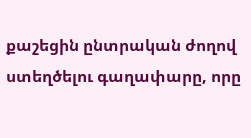քաշեցին ընտրական ժողով ստեղծելու գաղափարը, որը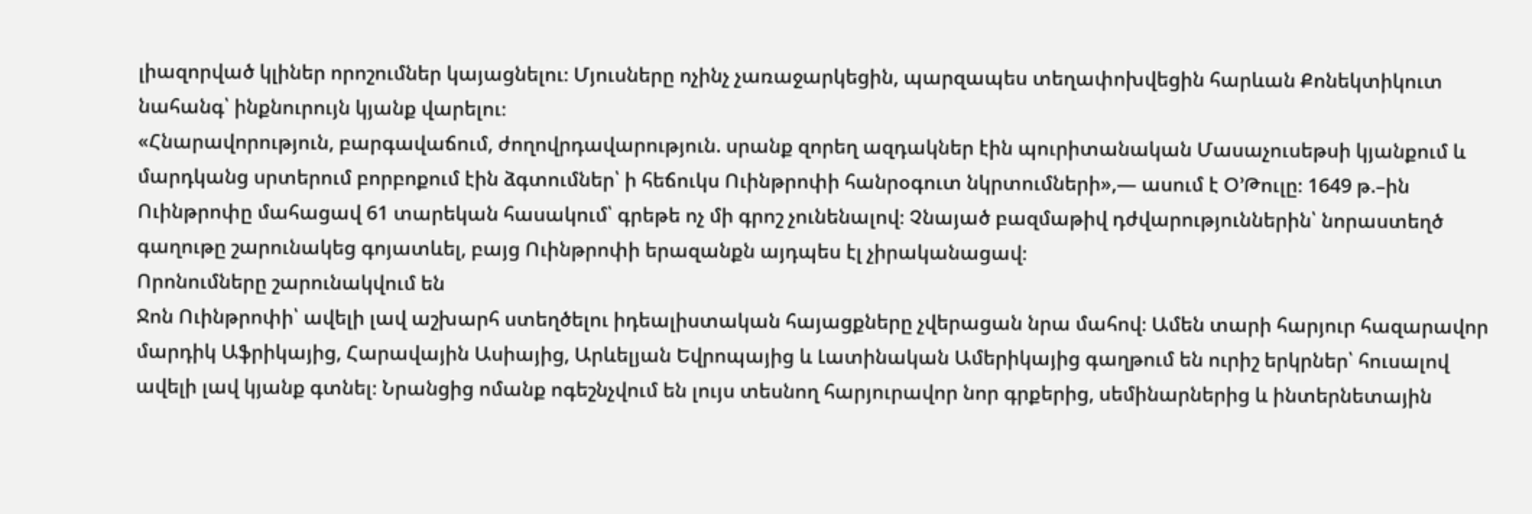լիազորված կլիներ որոշումներ կայացնելու։ Մյուսները ոչինչ չառաջարկեցին, պարզապես տեղափոխվեցին հարևան Քոնեկտիկուտ նահանգ՝ ինքնուրույն կյանք վարելու։
«Հնարավորություն, բարգավաճում, ժողովրդավարություն. սրանք զորեղ ազդակներ էին պուրիտանական Մասաչուսեթսի կյանքում և մարդկանց սրտերում բորբոքում էին ձգտումներ՝ ի հեճուկս Ուինթրոփի հանրօգուտ նկրտումների»,— ասում է Օ’Թուլը։ 1649 թ.–ին Ուինթրոփը մահացավ 61 տարեկան հասակում՝ գրեթե ոչ մի գրոշ չունենալով։ Չնայած բազմաթիվ դժվարություններին՝ նորաստեղծ գաղութը շարունակեց գոյատևել, բայց Ուինթրոփի երազանքն այդպես էլ չիրականացավ։
Որոնումները շարունակվում են
Ջոն Ուինթրոփի՝ ավելի լավ աշխարհ ստեղծելու իդեալիստական հայացքները չվերացան նրա մահով։ Ամեն տարի հարյուր հազարավոր մարդիկ Աֆրիկայից, Հարավային Ասիայից, Արևելյան Եվրոպայից և Լատինական Ամերիկայից գաղթում են ուրիշ երկրներ՝ հուսալով ավելի լավ կյանք գտնել։ Նրանցից ոմանք ոգեշնչվում են լույս տեսնող հարյուրավոր նոր գրքերից, սեմինարներից և ինտերնետային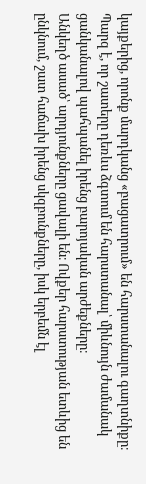կայքերից, որոնք մարդկանց «բացատրում» են հարստանալու գաղտնիքը։ Պարզ է, որ շատերը դեռևս ձգտում են հարստանալ՝ միևնույն ժամանակ ցանկանալով պահպանել իրենց բարոյական արժեքները։
Անկեղծ ասած՝ արդյունքները ցավալի են։ Ովքեր հարստության ետևից են ընկնում, շատ հաճախ իրենց սկզբունքները, իսկ երբեմն էլ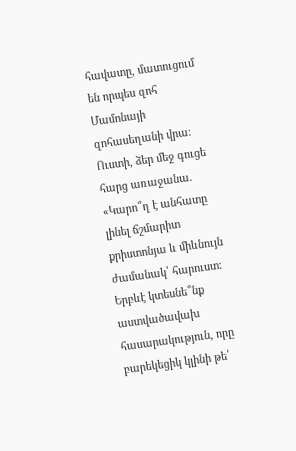հավատը, մատուցում են որպես զոհ Մամոնայի զոհասեղանի վրա։ Ուստի, ձեր մեջ գուցե հարց առաջանա. «Կարո՞ղ է անհատը լինել ճշմարիտ քրիստոնյա և միևնույն ժամանակ՝ հարուստ։ Երբևէ կտեսնե՞նք աստվածավախ հասարակություն, որը բարեկեցիկ կլինի թե՛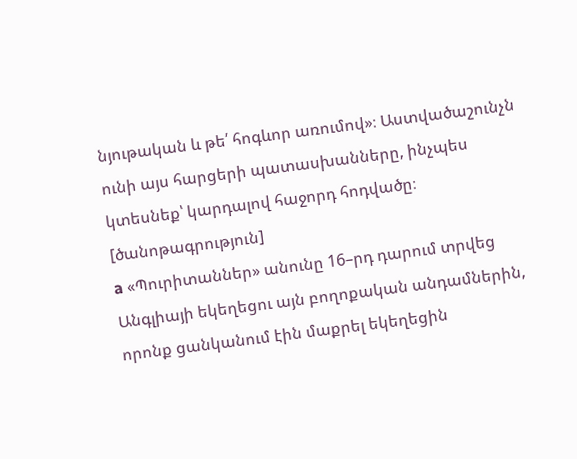նյութական և թե՛ հոգևոր առումով»։ Աստվածաշունչն ունի այս հարցերի պատասխանները, ինչպես կտեսնեք՝ կարդալով հաջորդ հոդվածը։
[ծանոթագրություն]
a «Պուրիտաններ» անունը 16–րդ դարում տրվեց Անգլիայի եկեղեցու այն բողոքական անդամներին, որոնք ցանկանում էին մաքրել եկեղեցին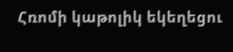Հռոմի կաթոլիկ եկեղեցու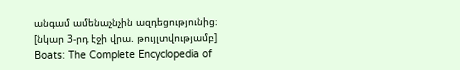անգամ ամենաչնչին ազդեցությունից։
[նկար 3-րդ էջի վրա. թույլտվությամբ]
Boats: The Complete Encyclopedia of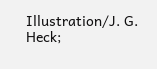Illustration/J. G. Heck;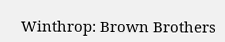Winthrop: Brown Brothers